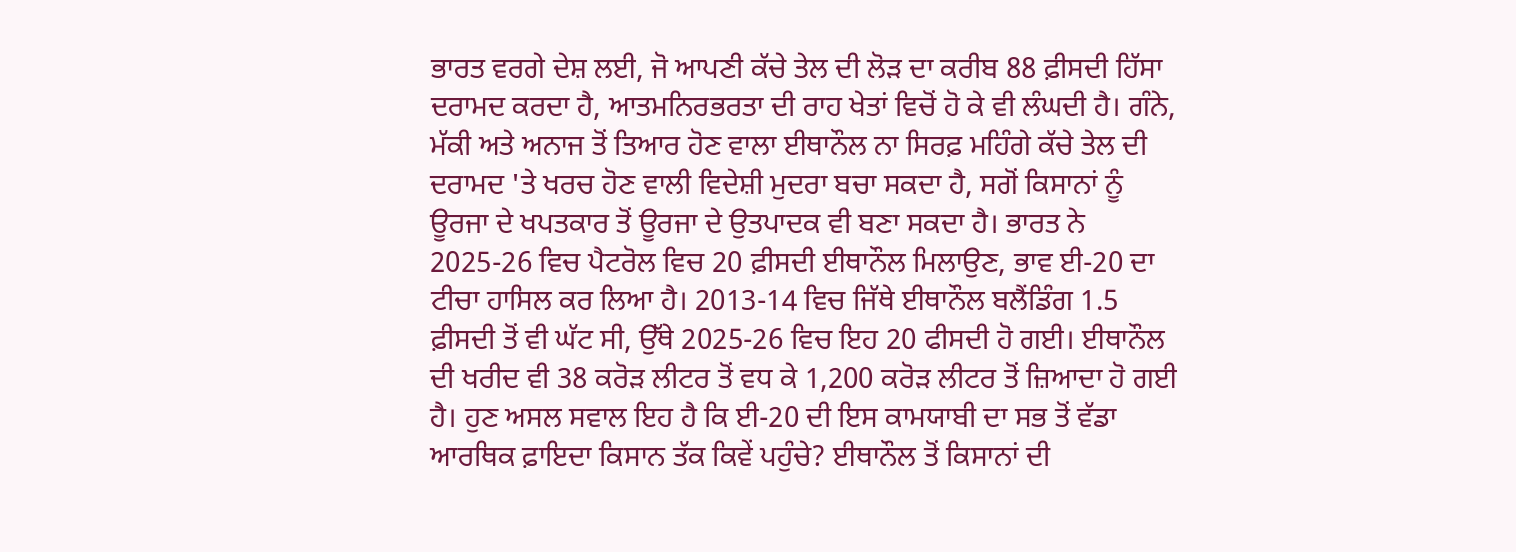ਭਾਰਤ ਵਰਗੇ ਦੇਸ਼ ਲਈ, ਜੋ ਆਪਣੀ ਕੱਚੇ ਤੇਲ ਦੀ ਲੋੜ ਦਾ ਕਰੀਬ 88 ਫ਼ੀਸਦੀ ਹਿੱਸਾ ਦਰਾਮਦ ਕਰਦਾ ਹੈ, ਆਤਮਨਿਰਭਰਤਾ ਦੀ ਰਾਹ ਖੇਤਾਂ ਵਿਚੋਂ ਹੋ ਕੇ ਵੀ ਲੰਘਦੀ ਹੈ। ਗੰਨੇ, ਮੱਕੀ ਅਤੇ ਅਨਾਜ ਤੋਂ ਤਿਆਰ ਹੋਣ ਵਾਲਾ ਈਥਾਨੌਲ ਨਾ ਸਿਰਫ਼ ਮਹਿੰਗੇ ਕੱਚੇ ਤੇਲ ਦੀ ਦਰਾਮਦ 'ਤੇ ਖਰਚ ਹੋਣ ਵਾਲੀ ਵਿਦੇਸ਼ੀ ਮੁਦਰਾ ਬਚਾ ਸਕਦਾ ਹੈ, ਸਗੋਂ ਕਿਸਾਨਾਂ ਨੂੰ ਊਰਜਾ ਦੇ ਖਪਤਕਾਰ ਤੋਂ ਊਰਜਾ ਦੇ ਉਤਪਾਦਕ ਵੀ ਬਣਾ ਸਕਦਾ ਹੈ। ਭਾਰਤ ਨੇ 2025-26 ਵਿਚ ਪੈਟਰੋਲ ਵਿਚ 20 ਫ਼ੀਸਦੀ ਈਥਾਨੌਲ ਮਿਲਾਉਣ, ਭਾਵ ਈ-20 ਦਾ ਟੀਚਾ ਹਾਸਿਲ ਕਰ ਲਿਆ ਹੈ। 2013-14 ਵਿਚ ਜਿੱਥੇ ਈਥਾਨੌਲ ਬਲੈਂਡਿੰਗ 1.5 ਫ਼ੀਸਦੀ ਤੋਂ ਵੀ ਘੱਟ ਸੀ, ਉੱਥੇ 2025-26 ਵਿਚ ਇਹ 20 ਫੀਸਦੀ ਹੋ ਗਈ। ਈਥਾਨੌਲ ਦੀ ਖਰੀਦ ਵੀ 38 ਕਰੋੜ ਲੀਟਰ ਤੋਂ ਵਧ ਕੇ 1,200 ਕਰੋੜ ਲੀਟਰ ਤੋਂ ਜ਼ਿਆਦਾ ਹੋ ਗਈ ਹੈ। ਹੁਣ ਅਸਲ ਸਵਾਲ ਇਹ ਹੈ ਕਿ ਈ-20 ਦੀ ਇਸ ਕਾਮਯਾਬੀ ਦਾ ਸਭ ਤੋਂ ਵੱਡਾ ਆਰਥਿਕ ਫ਼ਾਇਦਾ ਕਿਸਾਨ ਤੱਕ ਕਿਵੇਂ ਪਹੁੰਚੇ? ਈਥਾਨੌਲ ਤੋਂ ਕਿਸਾਨਾਂ ਦੀ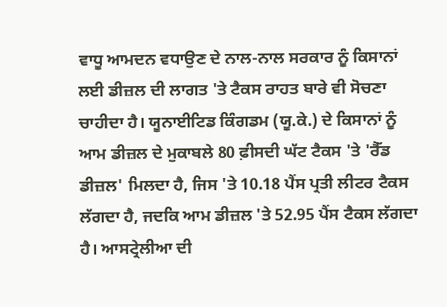ਵਾਧੂ ਆਮਦਨ ਵਧਾਉਣ ਦੇ ਨਾਲ-ਨਾਲ ਸਰਕਾਰ ਨੂੰ ਕਿਸਾਨਾਂ ਲਈ ਡੀਜ਼ਲ ਦੀ ਲਾਗਤ 'ਤੇ ਟੈਕਸ ਰਾਹਤ ਬਾਰੇ ਵੀ ਸੋਚਣਾ ਚਾਹੀਦਾ ਹੈ। ਯੂਨਾਈਟਿਡ ਕਿੰਗਡਮ (ਯੂ.ਕੇ.) ਦੇ ਕਿਸਾਨਾਂ ਨੂੰ ਆਮ ਡੀਜ਼ਲ ਦੇ ਮੁਕਾਬਲੇ 80 ਫ਼ੀਸਦੀ ਘੱਟ ਟੈਕਸ 'ਤੇ 'ਰੈੱਡ ਡੀਜ਼ਲ' ਮਿਲਦਾ ਹੈ, ਜਿਸ 'ਤੇ 10.18 ਪੈਂਸ ਪ੍ਰਤੀ ਲੀਟਰ ਟੈਕਸ ਲੱਗਦਾ ਹੈ, ਜਦਕਿ ਆਮ ਡੀਜ਼ਲ 'ਤੇ 52.95 ਪੈਂਸ ਟੈਕਸ ਲੱਗਦਾ ਹੈ। ਆਸਟ੍ਰੇਲੀਆ ਦੀ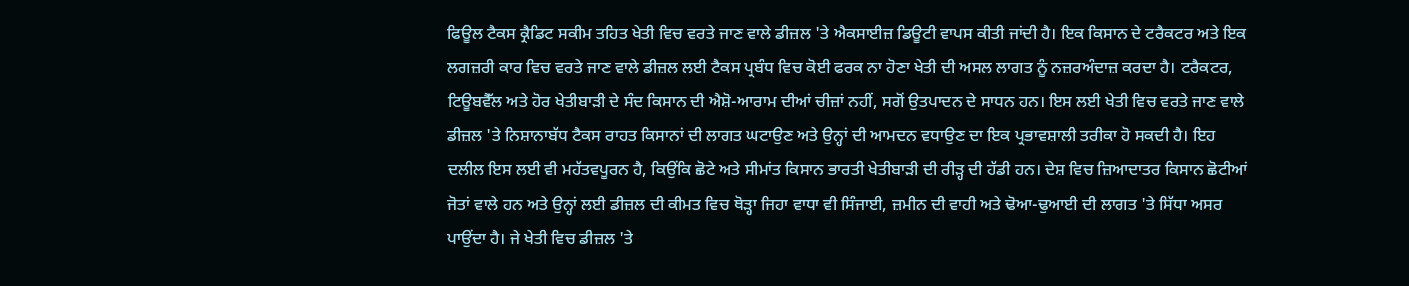ਫਿਊਲ ਟੈਕਸ ਕ੍ਰੈਡਿਟ ਸਕੀਮ ਤਹਿਤ ਖੇਤੀ ਵਿਚ ਵਰਤੇ ਜਾਣ ਵਾਲੇ ਡੀਜ਼ਲ 'ਤੇ ਐਕਸਾਈਜ਼ ਡਿਊਟੀ ਵਾਪਸ ਕੀਤੀ ਜਾਂਦੀ ਹੈ। ਇਕ ਕਿਸਾਨ ਦੇ ਟਰੈਕਟਰ ਅਤੇ ਇਕ ਲਗਜ਼ਰੀ ਕਾਰ ਵਿਚ ਵਰਤੇ ਜਾਣ ਵਾਲੇ ਡੀਜ਼ਲ ਲਈ ਟੈਕਸ ਪ੍ਰਬੰਧ ਵਿਚ ਕੋਈ ਫਰਕ ਨਾ ਹੋਣਾ ਖੇਤੀ ਦੀ ਅਸਲ ਲਾਗਤ ਨੂੰ ਨਜ਼ਰਅੰਦਾਜ਼ ਕਰਦਾ ਹੈ। ਟਰੈਕਟਰ, ਟਿਊਬਵੈੱਲ ਅਤੇ ਹੋਰ ਖੇਤੀਬਾੜੀ ਦੇ ਸੰਦ ਕਿਸਾਨ ਦੀ ਐਸ਼ੋ-ਆਰਾਮ ਦੀਆਂ ਚੀਜ਼ਾਂ ਨਹੀਂ, ਸਗੋਂ ਉਤਪਾਦਨ ਦੇ ਸਾਧਨ ਹਨ। ਇਸ ਲਈ ਖੇਤੀ ਵਿਚ ਵਰਤੇ ਜਾਣ ਵਾਲੇ ਡੀਜ਼ਲ 'ਤੇ ਨਿਸ਼ਾਨਾਬੱਧ ਟੈਕਸ ਰਾਹਤ ਕਿਸਾਨਾਂ ਦੀ ਲਾਗਤ ਘਟਾਉਣ ਅਤੇ ਉਨ੍ਹਾਂ ਦੀ ਆਮਦਨ ਵਧਾਉਣ ਦਾ ਇਕ ਪ੍ਰਭਾਵਸ਼ਾਲੀ ਤਰੀਕਾ ਹੋ ਸਕਦੀ ਹੈ। ਇਹ ਦਲੀਲ ਇਸ ਲਈ ਵੀ ਮਹੱਤਵਪੂਰਨ ਹੈ, ਕਿਉਂਕਿ ਛੋਟੇ ਅਤੇ ਸੀਮਾਂਤ ਕਿਸਾਨ ਭਾਰਤੀ ਖੇਤੀਬਾੜੀ ਦੀ ਰੀੜ੍ਹ ਦੀ ਹੱਡੀ ਹਨ। ਦੇਸ਼ ਵਿਚ ਜ਼ਿਆਦਾਤਰ ਕਿਸਾਨ ਛੋਟੀਆਂ ਜੋਤਾਂ ਵਾਲੇ ਹਨ ਅਤੇ ਉਨ੍ਹਾਂ ਲਈ ਡੀਜ਼ਲ ਦੀ ਕੀਮਤ ਵਿਚ ਥੋੜ੍ਹਾ ਜਿਹਾ ਵਾਧਾ ਵੀ ਸਿੰਜਾਈ, ਜ਼ਮੀਨ ਦੀ ਵਾਹੀ ਅਤੇ ਢੋਆ-ਢੁਆਈ ਦੀ ਲਾਗਤ 'ਤੇ ਸਿੱਧਾ ਅਸਰ ਪਾਉਂਦਾ ਹੈ। ਜੇ ਖੇਤੀ ਵਿਚ ਡੀਜ਼ਲ 'ਤੇ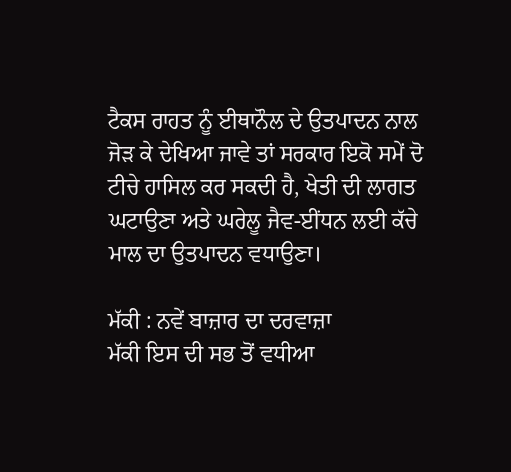ਟੈਕਸ ਰਾਹਤ ਨੂੰ ਈਥਾਨੌਲ ਦੇ ਉਤਪਾਦਨ ਨਾਲ ਜੋੜ ਕੇ ਦੇਖਿਆ ਜਾਵੇ ਤਾਂ ਸਰਕਾਰ ਇਕੋ ਸਮੇਂ ਦੋ ਟੀਚੇ ਹਾਸਿਲ ਕਰ ਸਕਦੀ ਹੈ, ਖੇਤੀ ਦੀ ਲਾਗਤ ਘਟਾਉਣਾ ਅਤੇ ਘਰੇਲੂ ਜੈਵ-ਈਂਧਨ ਲਈ ਕੱਚੇ ਮਾਲ ਦਾ ਉਤਪਾਦਨ ਵਧਾਉਣਾ।

ਮੱਕੀ : ਨਵੇਂ ਬਾਜ਼ਾਰ ਦਾ ਦਰਵਾਜ਼ਾ
ਮੱਕੀ ਇਸ ਦੀ ਸਭ ਤੋਂ ਵਧੀਆ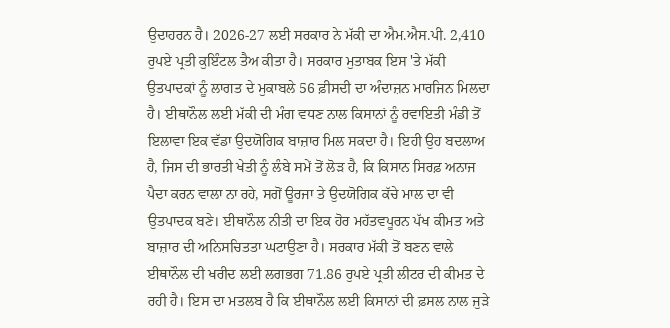ਉਦਾਹਰਨ ਹੈ। 2026-27 ਲਈ ਸਰਕਾਰ ਨੇ ਮੱਕੀ ਦਾ ਐਮ.ਐਸ.ਪੀ. 2,410 ਰੁਪਏ ਪ੍ਰਤੀ ਕੁਇੰਟਲ ਤੈਅ ਕੀਤਾ ਹੈ। ਸਰਕਾਰ ਮੁਤਾਬਕ ਇਸ 'ਤੇ ਮੱਕੀ ਉਤਪਾਦਕਾਂ ਨੂੰ ਲਾਗਤ ਦੇ ਮੁਕਾਬਲੇ 56 ਫ਼ੀਸਦੀ ਦਾ ਅੰਦਾਜ਼ਨ ਮਾਰਜਿਨ ਮਿਲਦਾ ਹੈ। ਈਥਾਨੌਲ ਲਈ ਮੱਕੀ ਦੀ ਮੰਗ ਵਧਣ ਨਾਲ ਕਿਸਾਨਾਂ ਨੂੰ ਰਵਾਇਤੀ ਮੰਡੀ ਤੋਂ ਇਲਾਵਾ ਇਕ ਵੱਡਾ ਉਦਯੋਗਿਕ ਬਾਜ਼ਾਰ ਮਿਲ ਸਕਦਾ ਹੈ। ਇਹੀ ਉਹ ਬਦਲਾਅ ਹੈ, ਜਿਸ ਦੀ ਭਾਰਤੀ ਖੇਤੀ ਨੂੰ ਲੰਬੇ ਸਮੇਂ ਤੋਂ ਲੋੜ ਹੈ, ਕਿ ਕਿਸਾਨ ਸਿਰਫ਼ ਅਨਾਜ ਪੈਦਾ ਕਰਨ ਵਾਲਾ ਨਾ ਰਹੇ, ਸਗੋਂ ਊਰਜਾ ਤੇ ਉਦਯੋਗਿਕ ਕੱਚੇ ਮਾਲ ਦਾ ਵੀ ਉਤਪਾਦਕ ਬਣੇ। ਈਥਾਨੌਲ ਨੀਤੀ ਦਾ ਇਕ ਹੋਰ ਮਹੱਤਵਪੂਰਨ ਪੱਖ ਕੀਮਤ ਅਤੇ ਬਾਜ਼ਾਰ ਦੀ ਅਨਿਸਚਿਤਤਾ ਘਟਾਉਣਾ ਹੈ। ਸਰਕਾਰ ਮੱਕੀ ਤੋਂ ਬਣਨ ਵਾਲੇ ਈਥਾਨੌਲ ਦੀ ਖਰੀਦ ਲਈ ਲਗਭਗ 71.86 ਰੁਪਏ ਪ੍ਰਤੀ ਲੀਟਰ ਦੀ ਕੀਮਤ ਦੇ ਰਹੀ ਹੈ। ਇਸ ਦਾ ਮਤਲਬ ਹੈ ਕਿ ਈਥਾਨੌਲ ਲਈ ਕਿਸਾਨਾਂ ਦੀ ਫ਼ਸਲ ਨਾਲ ਜੁੜੇ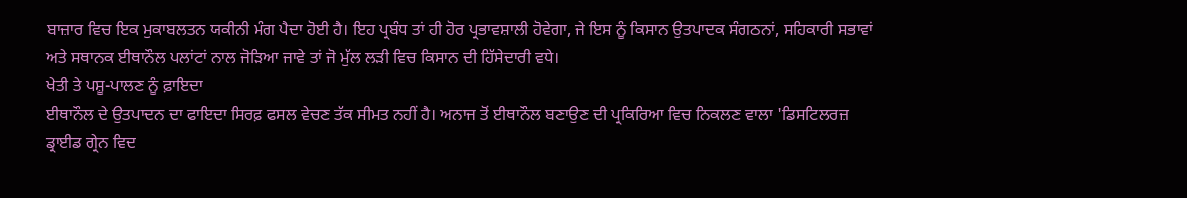ਬਾਜ਼ਾਰ ਵਿਚ ਇਕ ਮੁਕਾਬਲਤਨ ਯਕੀਨੀ ਮੰਗ ਪੈਦਾ ਹੋਈ ਹੈ। ਇਹ ਪ੍ਰਬੰਧ ਤਾਂ ਹੀ ਹੋਰ ਪ੍ਰਭਾਵਸ਼ਾਲੀ ਹੋਵੇਗਾ, ਜੇ ਇਸ ਨੂੰ ਕਿਸਾਨ ਉਤਪਾਦਕ ਸੰਗਠਨਾਂ, ਸਹਿਕਾਰੀ ਸਭਾਵਾਂ ਅਤੇ ਸਥਾਨਕ ਈਥਾਨੌਲ ਪਲਾਂਟਾਂ ਨਾਲ ਜੋੜਿਆ ਜਾਵੇ ਤਾਂ ਜੋ ਮੁੱਲ ਲੜੀ ਵਿਚ ਕਿਸਾਨ ਦੀ ਹਿੱਸੇਦਾਰੀ ਵਧੇ।
ਖੇਤੀ ਤੇ ਪਸ਼ੂ-ਪਾਲਣ ਨੂੰ ਫ਼ਾਇਦਾ
ਈਥਾਨੌਲ ਦੇ ਉਤਪਾਦਨ ਦਾ ਫਾਇਦਾ ਸਿਰਫ਼ ਫਸਲ ਵੇਚਣ ਤੱਕ ਸੀਮਤ ਨਹੀਂ ਹੈ। ਅਨਾਜ ਤੋਂ ਈਥਾਨੌਲ ਬਣਾਉਣ ਦੀ ਪ੍ਰਕਿਰਿਆ ਵਿਚ ਨਿਕਲਣ ਵਾਲਾ 'ਡਿਸਟਿਲਰਜ਼ ਡ੍ਰਾਈਡ ਗ੍ਰੇਨ ਵਿਦ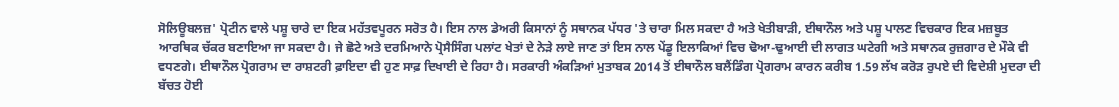ਸੋਲਿਊਬਲਜ਼' ਪ੍ਰੋਟੀਨ ਵਾਲੇ ਪਸ਼ੂ ਚਾਰੇ ਦਾ ਇਕ ਮਹੱਤਵਪੂਰਨ ਸਰੋਤ ਹੈ। ਇਸ ਨਾਲ ਡੇਅਰੀ ਕਿਸਾਨਾਂ ਨੂੰ ਸਥਾਨਕ ਪੱਧਰ 'ਤੇ ਚਾਰਾ ਮਿਲ ਸਕਦਾ ਹੈ ਅਤੇ ਖੇਤੀਬਾੜੀ, ਈਥਾਨੌਲ ਅਤੇ ਪਸ਼ੂ ਪਾਲਣ ਵਿਚਕਾਰ ਇਕ ਮਜ਼ਬੂਤ ਆਰਥਿਕ ਚੱਕਰ ਬਣਾਇਆ ਜਾ ਸਕਦਾ ਹੈ। ਜੇ ਛੋਟੇ ਅਤੇ ਦਰਮਿਆਨੇ ਪ੍ਰੋਸੈਸਿੰਗ ਪਲਾਂਟ ਖੇਤਾਂ ਦੇ ਨੇੜੇ ਲਾਏ ਜਾਣ ਤਾਂ ਇਸ ਨਾਲ ਪੇਂਡੂ ਇਲਾਕਿਆਂ ਵਿਚ ਢੋਆ-ਢੁਆਈ ਦੀ ਲਾਗਤ ਘਟੇਗੀ ਅਤੇ ਸਥਾਨਕ ਰੁਜ਼ਗਾਰ ਦੇ ਮੌਕੇ ਵੀ ਵਧਣਗੇ। ਈਥਾਨੌਲ ਪ੍ਰੋਗਰਾਮ ਦਾ ਰਾਸ਼ਟਰੀ ਫ਼ਾਇਦਾ ਵੀ ਹੁਣ ਸਾਫ਼ ਦਿਖਾਈ ਦੇ ਰਿਹਾ ਹੈ। ਸਰਕਾਰੀ ਅੰਕੜਿਆਂ ਮੁਤਾਬਕ 2014 ਤੋਂ ਈਥਾਨੌਲ ਬਲੈਂਡਿੰਗ ਪ੍ਰੋਗਰਾਮ ਕਾਰਨ ਕਰੀਬ 1.59 ਲੱਖ ਕਰੋੜ ਰੁਪਏ ਦੀ ਵਿਦੇਸ਼ੀ ਮੁਦਰਾ ਦੀ ਬੱਚਤ ਹੋਈ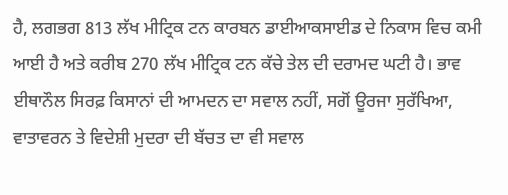ਹੈ, ਲਗਭਗ 813 ਲੱਖ ਮੀਟ੍ਰਿਕ ਟਨ ਕਾਰਬਨ ਡਾਈਆਕਸਾਈਡ ਦੇ ਨਿਕਾਸ ਵਿਚ ਕਮੀ ਆਈ ਹੈ ਅਤੇ ਕਰੀਬ 270 ਲੱਖ ਮੀਟ੍ਰਿਕ ਟਨ ਕੱਚੇ ਤੇਲ ਦੀ ਦਰਾਮਦ ਘਟੀ ਹੈ। ਭਾਵ ਈਥਾਨੌਲ ਸਿਰਫ਼ ਕਿਸਾਨਾਂ ਦੀ ਆਮਦਨ ਦਾ ਸਵਾਲ ਨਹੀਂ, ਸਗੋਂ ਊਰਜਾ ਸੁਰੱਖਿਆ, ਵਾਤਾਵਰਨ ਤੇ ਵਿਦੇਸ਼ੀ ਮੁਦਰਾ ਦੀ ਬੱਚਤ ਦਾ ਵੀ ਸਵਾਲ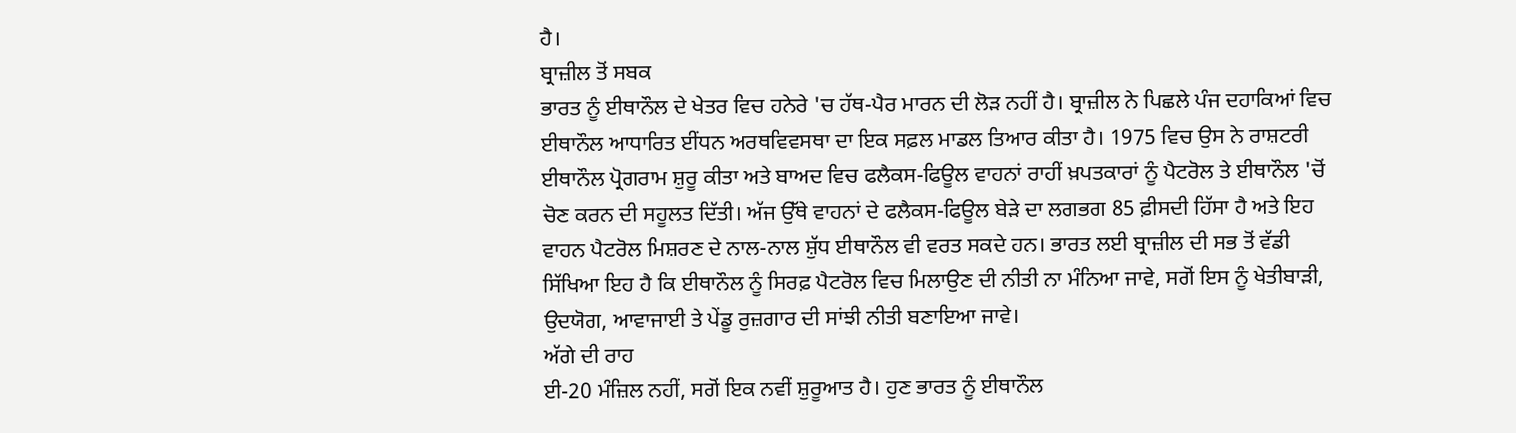ਹੈ।
ਬ੍ਰਾਜ਼ੀਲ ਤੋਂ ਸਬਕ
ਭਾਰਤ ਨੂੰ ਈਥਾਨੌਲ ਦੇ ਖੇਤਰ ਵਿਚ ਹਨੇਰੇ 'ਚ ਹੱਥ-ਪੈਰ ਮਾਰਨ ਦੀ ਲੋੜ ਨਹੀਂ ਹੈ। ਬ੍ਰਾਜ਼ੀਲ ਨੇ ਪਿਛਲੇ ਪੰਜ ਦਹਾਕਿਆਂ ਵਿਚ ਈਥਾਨੌਲ ਆਧਾਰਿਤ ਈਂਧਨ ਅਰਥਵਿਵਸਥਾ ਦਾ ਇਕ ਸਫ਼ਲ ਮਾਡਲ ਤਿਆਰ ਕੀਤਾ ਹੈ। 1975 ਵਿਚ ਉਸ ਨੇ ਰਾਸ਼ਟਰੀ ਈਥਾਨੌਲ ਪ੍ਰੋਗਰਾਮ ਸ਼ੁਰੂ ਕੀਤਾ ਅਤੇ ਬਾਅਦ ਵਿਚ ਫਲੈਕਸ-ਫਿਊਲ ਵਾਹਨਾਂ ਰਾਹੀਂ ਖ਼ਪਤਕਾਰਾਂ ਨੂੰ ਪੈਟਰੋਲ ਤੇ ਈਥਾਨੌਲ 'ਚੋਂ ਚੋਣ ਕਰਨ ਦੀ ਸਹੂਲਤ ਦਿੱਤੀ। ਅੱਜ ਉੱਥੇ ਵਾਹਨਾਂ ਦੇ ਫਲੈਕਸ-ਫਿਊਲ ਬੇੜੇ ਦਾ ਲਗਭਗ 85 ਫ਼ੀਸਦੀ ਹਿੱਸਾ ਹੈ ਅਤੇ ਇਹ ਵਾਹਨ ਪੈਟਰੋਲ ਮਿਸ਼ਰਣ ਦੇ ਨਾਲ-ਨਾਲ ਸ਼ੁੱਧ ਈਥਾਨੌਲ ਵੀ ਵਰਤ ਸਕਦੇ ਹਨ। ਭਾਰਤ ਲਈ ਬ੍ਰਾਜ਼ੀਲ ਦੀ ਸਭ ਤੋਂ ਵੱਡੀ ਸਿੱਖਿਆ ਇਹ ਹੈ ਕਿ ਈਥਾਨੌਲ ਨੂੰ ਸਿਰਫ਼ ਪੈਟਰੋਲ ਵਿਚ ਮਿਲਾਉਣ ਦੀ ਨੀਤੀ ਨਾ ਮੰਨਿਆ ਜਾਵੇ, ਸਗੋਂ ਇਸ ਨੂੰ ਖੇਤੀਬਾੜੀ, ਉਦਯੋਗ, ਆਵਾਜਾਈ ਤੇ ਪੇਂਡੂ ਰੁਜ਼ਗਾਰ ਦੀ ਸਾਂਝੀ ਨੀਤੀ ਬਣਾਇਆ ਜਾਵੇ।
ਅੱਗੇ ਦੀ ਰਾਹ
ਈ-20 ਮੰਜ਼ਿਲ ਨਹੀਂ, ਸਗੋਂ ਇਕ ਨਵੀਂ ਸ਼ੁਰੂਆਤ ਹੈ। ਹੁਣ ਭਾਰਤ ਨੂੰ ਈਥਾਨੌਲ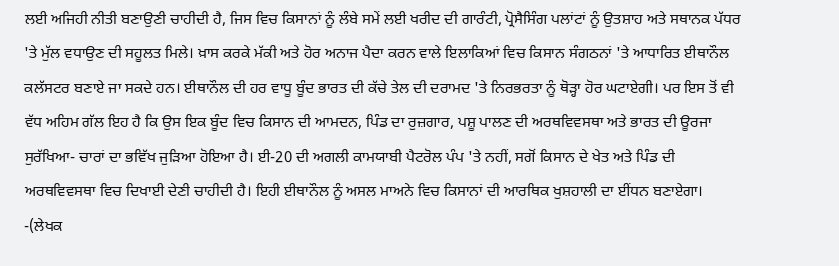ਲਈ ਅਜਿਹੀ ਨੀਤੀ ਬਣਾਉਣੀ ਚਾਹੀਦੀ ਹੈ, ਜਿਸ ਵਿਚ ਕਿਸਾਨਾਂ ਨੂੰ ਲੰਬੇ ਸਮੇਂ ਲਈ ਖਰੀਦ ਦੀ ਗਾਰੰਟੀ, ਪ੍ਰੋਸੈਸਿੰਗ ਪਲਾਂਟਾਂ ਨੂੰ ਉਤਸ਼ਾਹ ਅਤੇ ਸਥਾਨਕ ਪੱਧਰ 'ਤੇ ਮੁੱਲ ਵਧਾਉਣ ਦੀ ਸਹੂਲਤ ਮਿਲੇ। ਖ਼ਾਸ ਕਰਕੇ ਮੱਕੀ ਅਤੇ ਹੋਰ ਅਨਾਜ ਪੈਦਾ ਕਰਨ ਵਾਲੇ ਇਲਾਕਿਆਂ ਵਿਚ ਕਿਸਾਨ ਸੰਗਠਨਾਂ 'ਤੇ ਆਧਾਰਿਤ ਈਥਾਨੌਲ ਕਲੱਸਟਰ ਬਣਾਏ ਜਾ ਸਕਦੇ ਹਨ। ਈਥਾਨੌਲ ਦੀ ਹਰ ਵਾਧੂ ਬੂੰਦ ਭਾਰਤ ਦੀ ਕੱਚੇ ਤੇਲ ਦੀ ਦਰਾਮਦ 'ਤੇ ਨਿਰਭਰਤਾ ਨੂੰ ਥੋੜ੍ਹਾ ਹੋਰ ਘਟਾਏਗੀ। ਪਰ ਇਸ ਤੋਂ ਵੀ ਵੱਧ ਅਹਿਮ ਗੱਲ ਇਹ ਹੈ ਕਿ ਉਸ ਇਕ ਬੂੰਦ ਵਿਚ ਕਿਸਾਨ ਦੀ ਆਮਦਨ, ਪਿੰਡ ਦਾ ਰੁਜ਼ਗਾਰ, ਪਸ਼ੂ ਪਾਲਣ ਦੀ ਅਰਥਵਿਵਸਥਾ ਅਤੇ ਭਾਰਤ ਦੀ ਊਰਜਾ ਸੁਰੱਖਿਆ- ਚਾਰਾਂ ਦਾ ਭਵਿੱਖ ਜੁੜਿਆ ਹੋਇਆ ਹੈ। ਈ-20 ਦੀ ਅਗਲੀ ਕਾਮਯਾਬੀ ਪੈਟਰੋਲ ਪੰਪ 'ਤੇ ਨਹੀਂ, ਸਗੋਂ ਕਿਸਾਨ ਦੇ ਖੇਤ ਅਤੇ ਪਿੰਡ ਦੀ ਅਰਥਵਿਵਸਥਾ ਵਿਚ ਦਿਖਾਈ ਦੇਣੀ ਚਾਹੀਦੀ ਹੈ। ਇਹੀ ਈਥਾਨੌਲ ਨੂੰ ਅਸਲ ਮਾਅਨੇ ਵਿਚ ਕਿਸਾਨਾਂ ਦੀ ਆਰਥਿਕ ਖੁਸ਼ਹਾਲੀ ਦਾ ਈਂਧਨ ਬਣਾਏਗਾ।
-(ਲੇਖਕ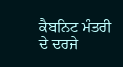ਕੈਬਨਿਟ ਮੰਤਰੀ ਦੇ ਦਰਜੇ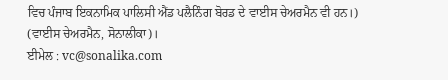ਵਿਚ ਪੰਜਾਬ ਇਕਨਾਮਿਕ ਪਾਲਿਸੀ ਐਂਡ ਪਲੈਨਿੰਗ ਬੋਰਡ ਦੇ ਵਾਈਸ ਚੇਅਰਮੈਨ ਵੀ ਹਨ।)
(ਵਾਈਸ ਚੇਅਰਮੈਨ, ਸੋਨਾਲੀਕਾ)।
ਈਮੇਲ : vc@sonalika.com